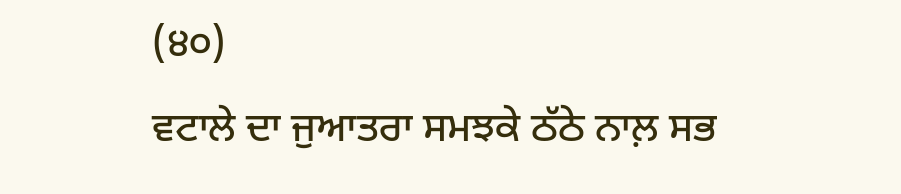(੪੦)
ਵਟਾਲੇ ਦਾ ਜੁਆਤਰਾ ਸਮਝਕੇ ਠੱਠੇ ਨਾਲ਼ ਸਭ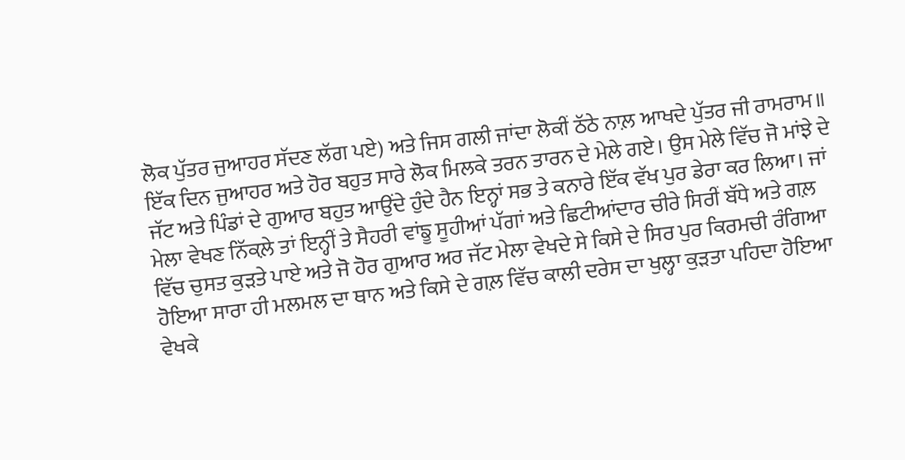ਲੋਕ ਪੁੱਤਰ ਜੁਆਹਰ ਸੱਦਣ ਲੱਗ ਪਏ) ਅਤੇ ਜਿਸ ਗਲੀ ਜਾਂਦਾ ਲੋਕੀਂ ਠੱਠੇ ਨਾਲ਼ ਆਖਦੇ ਪੁੱਤਰ ਜੀ ਰਾਮਰਾਮ॥
ਇੱਕ ਦਿਨ ਜੁਆਹਰ ਅਤੇ ਹੋਰ ਬਹੁਤ ਸਾਰੇ ਲੋਕ ਮਿਲਕੇ ਤਰਨ ਤਾਰਨ ਦੇ ਮੇਲੇ ਗਏ। ਉਸ ਮੇਲੇ ਵਿੱਚ ਜੋ ਮਾਂਝੇ ਦੇ ਜੱਟ ਅਤੇ ਪਿੰਡਾਂ ਦੇ ਗੁਆਰ ਬਹੁਤ ਆਉਂਦੇ ਹੁੰਦੇ ਹੈਨ ਇਨ੍ਹਾਂ ਸਭ ਤੇ ਕਨਾਰੇ ਇੱਕ ਵੱਖ ਪੁਰ ਡੇਰਾ ਕਰ ਲਿਆ। ਜਾਂ ਮੇਲਾ ਵੇਖਣ ਨਿੱਕਲ਼ੇ ਤਾਂ ਇਨ੍ਹੀਂ ਤੇ ਸੈਹਰੀ ਵਾਂਙੂ ਸੂਹੀਆਂ ਪੱਗਾਂ ਅਤੇ ਛਿਟੀਆਂਦਾਰ ਚੀਰੇ ਸਿਰੀਂ ਬੱਧੇ ਅਤੇ ਗਲ਼ ਵਿੱਚ ਚੁਸਤ ਕੁੜਤੇ ਪਾਏ ਅਤੇ ਜੋ ਹੋਰ ਗੁਆਰ ਅਰ ਜੱਟ ਮੇਲਾ ਵੇਖਦੇ ਸੇ ਕਿਸੇ ਦੇ ਸਿਰ ਪੁਰ ਕਿਰਮਚੀ ਰੰਗਿਆ ਹੋਇਆ ਸਾਰਾ ਹੀ ਮਲਮਲ ਦਾ ਥਾਨ ਅਤੇ ਕਿਸੇ ਦੇ ਗਲ਼ ਵਿੱਚ ਕਾਲੀ ਦਰੇਸ ਦਾ ਖੁਲ੍ਹਾ ਕੁੜਤਾ ਪਹਿਦਾ ਹੋਇਆ ਵੇਖਕੇ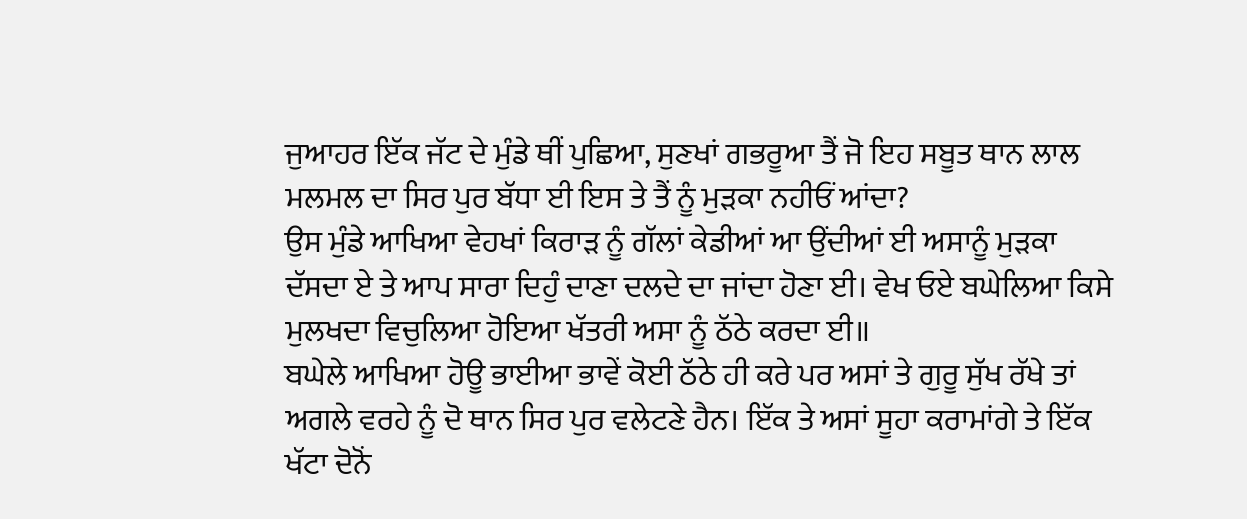ਜੁਆਹਰ ਇੱਕ ਜੱਟ ਦੇ ਮੁੰਡੇ ਥੀਂ ਪੁਛਿਆ, ਸੁਣਖਾਂ ਗਭਰੂਆ ਤੈਂ ਜੋ ਇਹ ਸਬੂਤ ਥਾਨ ਲਾਲ ਮਲਮਲ ਦਾ ਸਿਰ ਪੁਰ ਬੱਧਾ ਈ ਇਸ ਤੇ ਤੈਂ ਨੂੰ ਮੁੜਕਾ ਨਹੀਓਂ ਆਂਦਾ?
ਉਸ ਮੁੰਡੇ ਆਖਿਆ ਵੇਹਖਾਂ ਕਿਰਾੜ ਨੂੰ ਗੱਲਾਂ ਕੇਡੀਆਂ ਆ ਉਂਦੀਆਂ ਈ ਅਸਾਨੂੰ ਮੁੜਕਾ ਦੱਸਦਾ ਏ ਤੇ ਆਪ ਸਾਰਾ ਦਿਹੁੰ ਦਾਣਾ ਦਲਦੇ ਦਾ ਜਾਂਦਾ ਹੋਣਾ ਈ। ਵੇਖ ਓਏ ਬਘੇਲਿਆ ਕਿਸੇ ਮੁਲਖਦਾ ਵਿਚੁਲਿਆ ਹੋਇਆ ਖੱਤਰੀ ਅਸਾ ਨੂੰ ਠੱਠੇ ਕਰਦਾ ਈ॥
ਬਘੇਲੇ ਆਖਿਆ ਹੋਊ ਭਾਈਆ ਭਾਵੇਂ ਕੋਈ ਠੱਠੇ ਹੀ ਕਰੇ ਪਰ ਅਸਾਂ ਤੇ ਗੁਰੂ ਸੁੱਖ ਰੱਖੇ ਤਾਂ ਅਗਲੇ ਵਰਹੇ ਨੂੰ ਦੋ ਥਾਨ ਸਿਰ ਪੁਰ ਵਲੇਟਣੇ ਹੈਨ। ਇੱਕ ਤੇ ਅਸਾਂ ਸੂਹਾ ਕਰਾਮਾਂਗੇ ਤੇ ਇੱਕ ਖੱਟਾ ਦੋਨੋਂ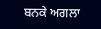ਬਨਕੇ ਅਗਲਾ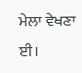ਮੇਲਾ ਵੇਖਣਾ ਈ।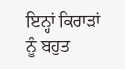ਇਨ੍ਹਾਂ ਕਿਰਾੜਾਂ ਨੂੰ ਬਹੁਤ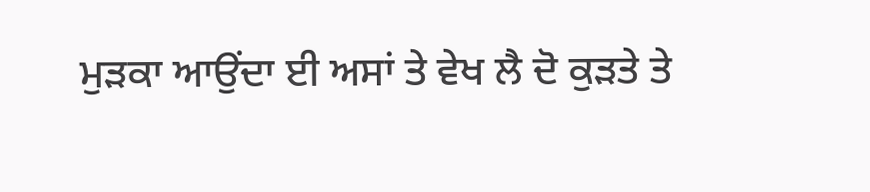ਮੁੜਕਾ ਆਉਂਦਾ ਈ ਅਸਾਂ ਤੇ ਵੇਖ ਲੈ ਦੋ ਕੁੜਤੇ ਤੇ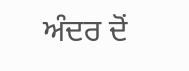ਅੰਦਰ ਦੋਂ